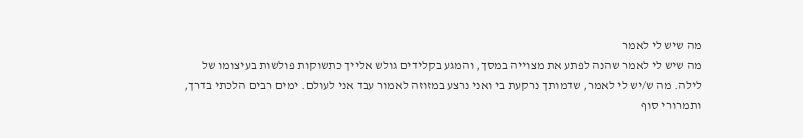מה שיש לי לאמר
מה שיש לי לאמר שהנה לפתע את מצוייה במסך, והמגע בקלידים גולש אלייך כתשוקות פולשות בעיצומו של לילה. מה ש/יש לי לאמר, שדמותך נרקעת בי ואני נרצע במזוזה לאמור עבד אני לעולם. ימים רבים הלכתי בדרך, ותמרורי סוף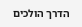הדרך הולכים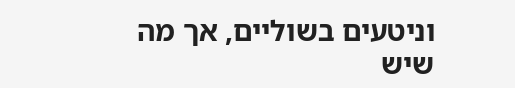וניטעים בשוליים, אך מה שיש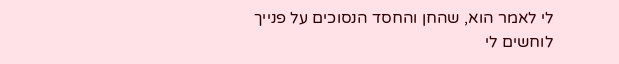לי לאמר הוא, שהחן והחסד הנסוכים על פנייך לוחשים לי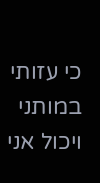כי עזותי במותני ויכול אני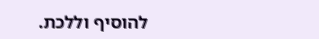להוסיף וללכת.